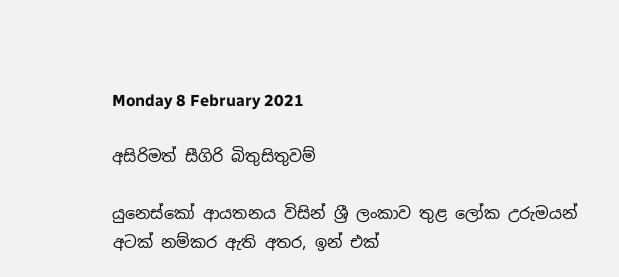Monday 8 February 2021

අසිරිමත් සීගිරි බිතුසිතුවම්

යුනෙස්කෝ ආයතනය විසින් ශ්‍රී ලංකාව තුළ ලෝක උරුමයන් අටක් නම්කර ඇති අතර, ඉන් එක්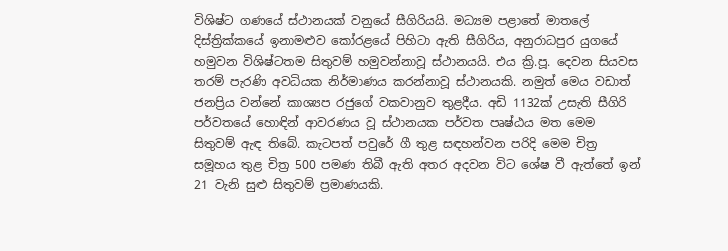විශිෂ්ට ගණයේ ස්ථානයක් වනුයේ සීගිරියයි. මධ්‍යම පළාතේ මාතලේ දිස්ත්‍රික්කයේ ඉනාමළුව කෝරළයේ පිහිටා ඇති සීගිරිය, අනුරාධපුර යුගයේ හමුවන විශිෂ්ටතම සිතුවම් හමුවන්නාවූ ස්ථානයයි. එය ක්‍රි.පූ. දෙවන සියවස තරම් පැරණි අවධියක නිර්මාණය කරන්නාවූ ස්ථානයකි. නමුත් මෙය වඩාත් ජනප්‍රිය වන්නේ කාශ්‍යප රජුගේ වකවානුව තුළදීය. අඩි 1132ක් උසැති සීගිරි පර්වතයේ හොඳින් ආවරණය වූ ස්ථානයක පර්වත පෘෂ්ඨය මත මෙම සිතුවම් ඇඳ තිබේ. කැටපත් පවුරේ ගී තුළ සඳහන්වන පරිදි මෙම චිත්‍ර සමූහය තුළ චිත්‍ර 500 පමණ තිබී ඇති අතර අදවන විට ශේෂ වී ඇත්තේ ඉන් 21 වැනි සුළු සිතුවම් ප්‍රමාණයකි.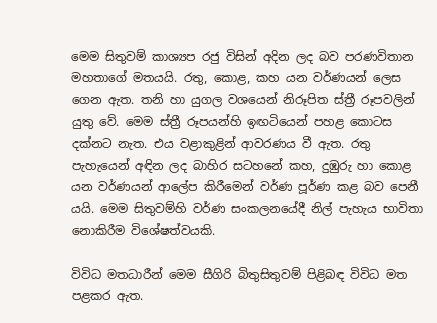මෙම සිතුවම් කාශ්‍යප රජු විසින් අදින ලද බව පරණවිතාන මහතාගේ මතයයි. රතු, කොළ, කහ යන වර්ණයන් ලෙස ගෙන ඇත. තනි හා යුගල වශයෙන් නිරූපිත ස්ත්‍රී රූපවලින් යුතු වේ. මෙම ස්ත්‍රී රූපයන්හි ඉඟටියෙන් පහළ කොටස දක්නට නැත. එය වළාකුළින් ආවරණය වී ඇත. රතු පැහැයෙන් අඳින ලද බාහිර සටහනේ කහ, දුඹුරු හා කොළ යන වර්ණයන් ආලේප කිරීමෙන් වර්ණ පූර්ණ කළ බව පෙනී යයි. මෙම සිතුවම්හි වර්ණ සංකලනයේදී නිල් පැහැය භාවිතා නොකිරීම විශේෂත්වයකි.

විවිධ මතධාරීන් මෙම සීගිරි බිතුසිතුවම් පිළිබඳ විවිධ මත පළකර ඇත.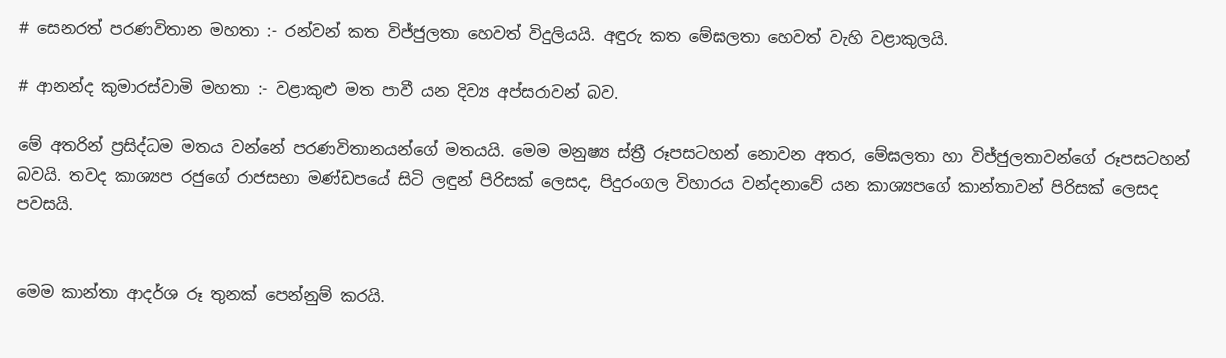# සෙනරත් පරණවිතාන මහතා :- රන්වන් කත විජ්ජුලතා හෙවත් විදුලියයි. අඳුරු කත මේඝලතා හෙවත් වැහි වළාකුලයි.

# ආනන්ද කුමාරස්වාමි මහතා :- වළාකුළු මත පාවී යන දිව්‍ය අප්සරාවන් බව.

මේ අතරින් ප්‍රසිද්ධම මතය වන්නේ පරණවිතානයන්ගේ මතයයි. මෙම මනුෂ්‍ය ස්ත්‍රී රූපසටහන් නොවන අතර, මේඝලතා හා විජ්ජුලතාවන්ගේ රූපසටහන් බවයි. තවද කාශ්‍යප රජුගේ රාජසභා මණ්ඩපයේ සිටි ලඳුන් පිරිසක් ලෙසද, පිදුරංගල විහාරය වන්දනාවේ යන කාශ්‍යපගේ කාන්තාවන් පිරිසක් ලෙසද පවසයි.


මෙම කාන්තා ආදර්ශ රූ තුනක් පෙන්නුම් කරයි.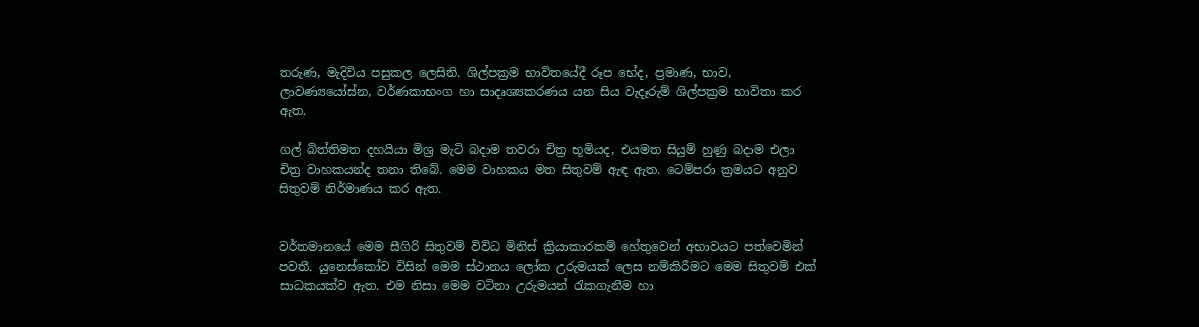තරුණ, මැදිවිය පසුකල ලෙසිනි. ශිල්පක්‍රම භාවිතයේදී රූප භේද, ප්‍රමාණ, භාව, ලාවණ්‍යයෝස්න, වර්ණකාභංග හා සාදෘශ්‍යකරණය යන සිය වැදෑරුම් ශිල්පක්‍රම භාවිතා කර ඇත.

ගල් බිත්තිමත දහයියා මිශ්‍ර මැටි බදාම තවරා චිත්‍ර භූමියද, එයමත සියුම් හුණු බදාම එලා චිත්‍ර වාහකයන්ද තනා තිබේ. මෙම වාහකය මත සිතුවම් ඇඳ ඇත. ටෙම්පරා ක්‍රමයට අනුව සිතුවම් නිර්මාණය කර ඇත.


වර්තමානයේ මෙම සීගිරි සිතුවම් විවිධ මිනිස් ක්‍රියාකාරකම් හේතුවෙන් අභාවයට පත්වෙමින් පවතී. යුනෙස්කෝව විසින් මෙම ස්ථානය ලෝක උරුමයක් ලෙස නම්කිරීමට මෙම සිතුවම් එක් සාධකයක්ව ඇත. එම නිසා මෙම වටිනා උරුමයන් රැකගැනීම හා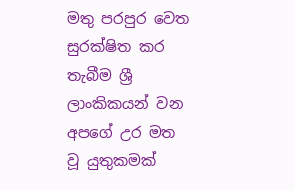මතු පරපුර වෙත සුරක්ෂිත කර තැබීම ශ්‍රී ලාංකිකයන් වන අපගේ උර මත වූ යුතුකමක්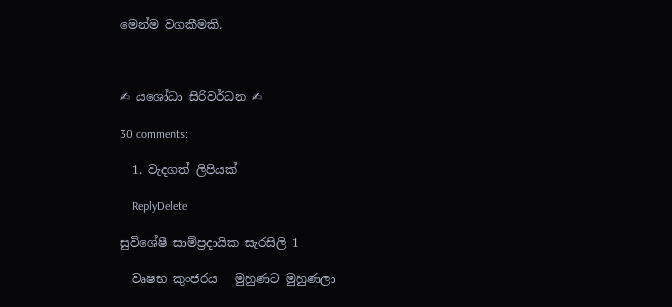මෙන්ම වගකීමකි.



✍ යශෝධා සිරිවර්ධන ✍

30 comments:

  1. වැදගත් ලිපියක්

    ReplyDelete

සුවිශේෂී සාම්ප්‍රදායික සැරසිලි 1

  වෘෂභ කුංජරය   මුහුණට මුහුණලා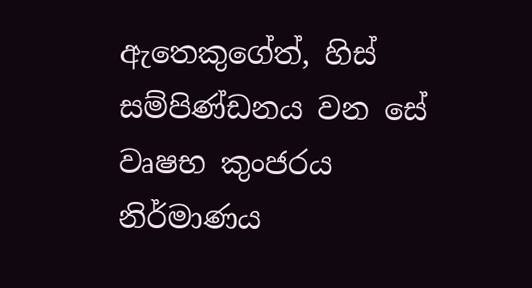ඇතෙකුගේත්, හිස්  සම්පිණ්ඩනය වන සේ වෘෂභ කුංජරය නිර්මාණය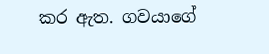කර ඇත. ගවයාගේ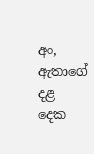අං, ඇතාගේ දළ  දෙක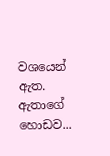වශයෙන් ඇත. ඇතාගේ හොඩව...